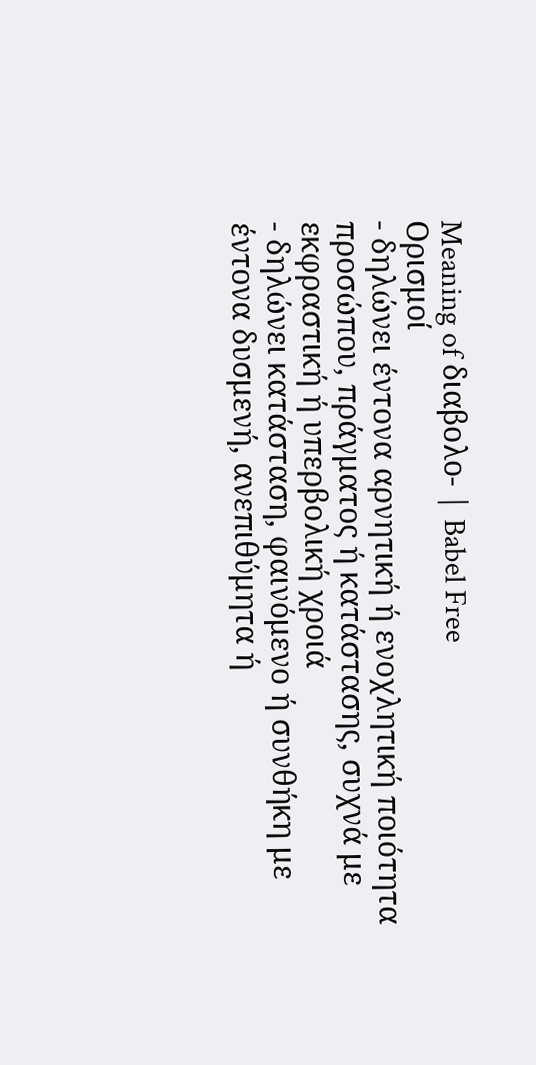Meaning of διαβολο- | Babel Free
Ορισμοί
- δηλώνει έντονα αρνητική ή ενοχλητική ποιότητα προσώπου, πράγματος ή κατάστασης, συχνά με εκφραστική ή υπερβολική χροιά
- δηλώνει κατάσταση, φαινόμενο ή συνθήκη με έντονα δυσμενή, ανεπιθύμητα ή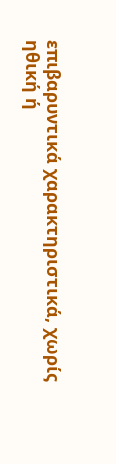επιβαρυντικά χαρακτηριστικά, χωρίς ηθική ή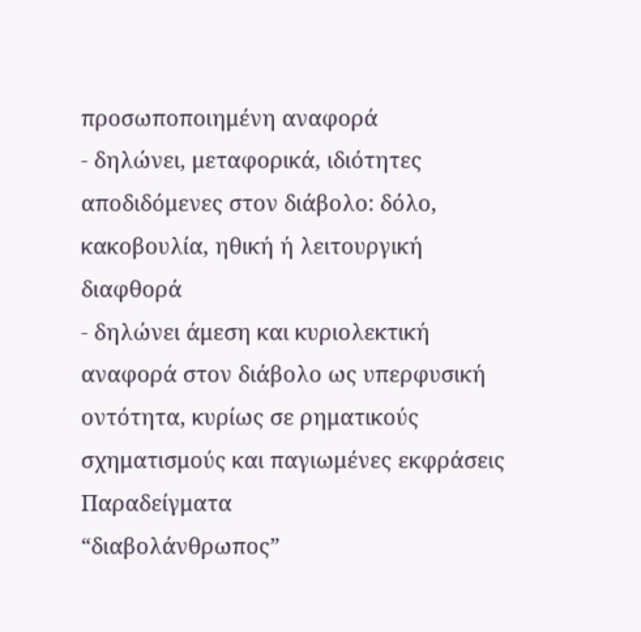προσωποποιημένη αναφορά
- δηλώνει, μεταφορικά, ιδιότητες αποδιδόμενες στον διάβολο: δόλο, κακοβουλία, ηθική ή λειτουργική διαφθορά
- δηλώνει άμεση και κυριολεκτική αναφορά στον διάβολο ως υπερφυσική οντότητα, κυρίως σε ρηματικούς σχηματισμούς και παγιωμένες εκφράσεις
Παραδείγματα
“διαβολάνθρωπος”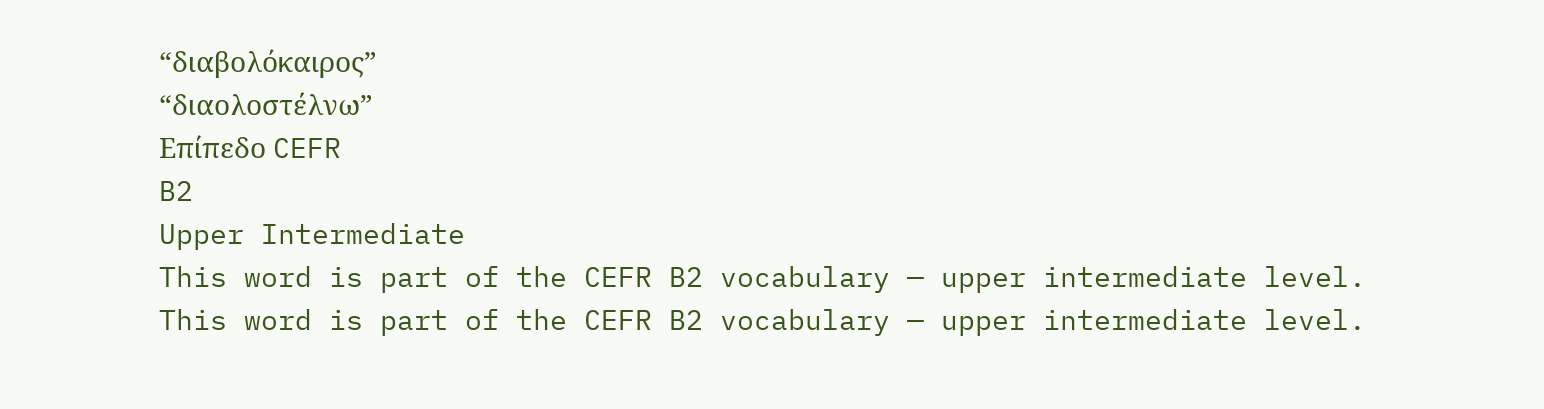“διαβολόκαιρος”
“διαολοστέλνω”
Επίπεδο CEFR
B2
Upper Intermediate
This word is part of the CEFR B2 vocabulary — upper intermediate level.
This word is part of the CEFR B2 vocabulary — upper intermediate level.